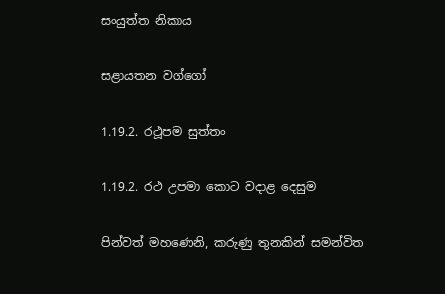සංයුත්ත නිකාය

සළායතන වග්ගෝ

1.19.2. රථූපම සුත්තං

1.19.2. රථ උපමා කොට වදාළ දෙසුම

පින්වත් මහණෙනි, කරුණු තුනකින් සමන්විත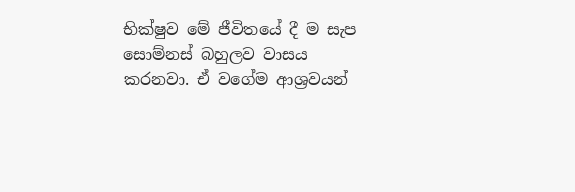භික්ෂුව මේ ජීවිතයේ දී ම සැප සොම්නස් බහුලව වාසය කරනවා. ඒ වගේම ආශ්‍රවයන්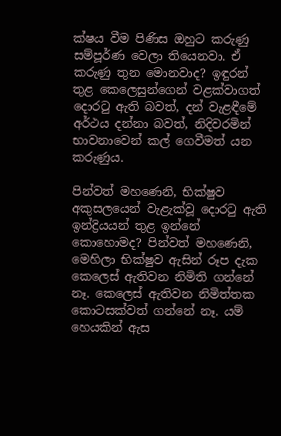ක්ෂය වීම පිණිස ඔහුට කරුණු සම්පූර්ණ වෙලා තියෙනවා. ඒ කරුණු තුන මොනවාද? ඉඳුරන් තුළ කෙලෙසුන්ගෙන් වළක්වාගත් දොරටු ඇති බවත්, දන් වැළඳීමේ අර්ථය දන්නා බවත්, නිදිවරමින් භාවනාවෙන් කල් ගෙවීමත් යන කරුණුය.

පින්වත් මහණෙනි, භික්ෂුව අකුසලයෙන් වැළැක්වූ දොරටු ඇති ඉන්ද්‍රියයන් තුළ ඉන්නේ කොහොමද? පින්වත් මහණෙනි, මෙහිලා භික්ෂුව ඇසින් රූප දැක කෙලෙස් ඇතිවන නිමිති ගන්නේ නෑ. කෙලෙස් ඇතිවන නිමිත්තක කොටසක්වත් ගන්නේ නෑ. යම් හෙයකින් ඇස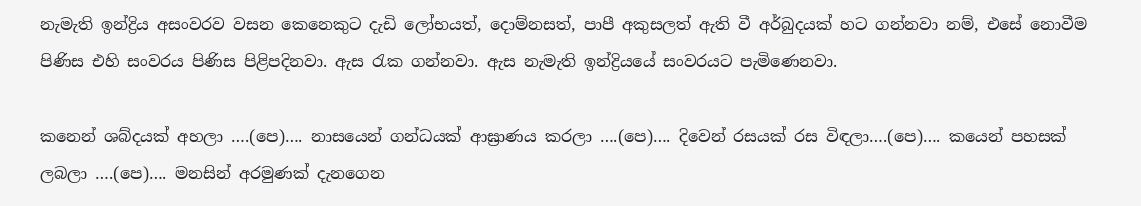නැමැති ඉන්ද්‍රිය අසංවරව වසන කෙනෙකුට දැඩි ලෝභයත්, දොම්නසත්, පාපී අකුසලත් ඇති වී අර්බුදයක් හට ගන්නවා නම්, එසේ නොවීම පිණිස එහි සංවරය පිණිස පිළිපදිනවා. ඇස රැක ගන්නවා. ඇස නැමැති ඉන්ද්‍රියයේ සංවරයට පැමිණෙනවා.

කනෙන් ශබ්දයක් අහලා ….(පෙ)…. නාසයෙන් ගන්ධයක් ආඝ්‍රාණය කරලා ….(පෙ)…. දිවෙන් රසයක් රස විඳලා….(පෙ)…. කයෙන් පහසක් ලබලා ….(පෙ)…. මනසින් අරමුණක් දැනගෙන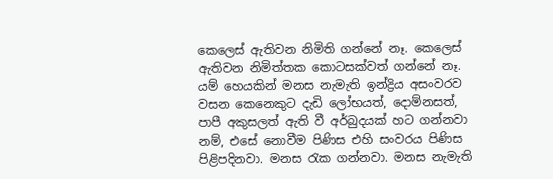කෙලෙස් ඇතිවන නිමිති ගන්නේ නෑ. කෙලෙස් ඇතිවන නිමිත්තක කොටසක්වත් ගන්නේ නෑ. යම් හෙයකින් මනස නැමැති ඉන්ද්‍රිය අසංවරව වසන කෙනෙකුට දැඩි ලෝභයත්, දොම්නසත්, පාපී අකුසලත් ඇති වී අර්බුදයක් හට ගන්නවා නම්, එසේ නොවීම පිණිස එහි සංවරය පිණිස පිළිපදිනවා. මනස රැක ගන්නවා. මනස නැමැති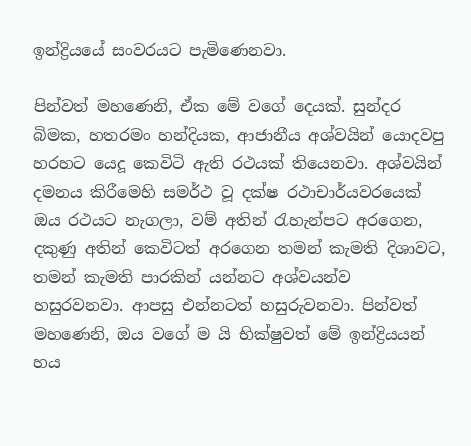ඉන්ද්‍රියයේ සංවරයට පැමිණෙනවා.

පින්වත් මහණෙනි, ඒක මේ වගේ දෙයක්. සුන්දර බිමක, හතරමං හන්දියක, ආජානීය අශ්වයින් යොදවපු හරහට යෙදූ කෙවිටි ඇති රථයක් තියෙනවා. අශ්වයින් දමනය කිරීමෙහි සමර්ථ වූ දක්ෂ රථාචාර්යවරයෙක් ඔය රථයට නැගලා, වම් අතින් රැහැන්පට අරගෙන, දකුණු අතින් කෙවිටත් අරගෙන තමන් කැමති දිශාවට, තමන් කැමති පාරකින් යන්නට අශ්වයන්ව හසුරවනවා. ආපසු එන්නටත් හසුරුවනවා. පින්වත් මහණෙනි, ඔය වගේ ම යි භික්ෂුවත් මේ ඉන්ද්‍රියයන් හය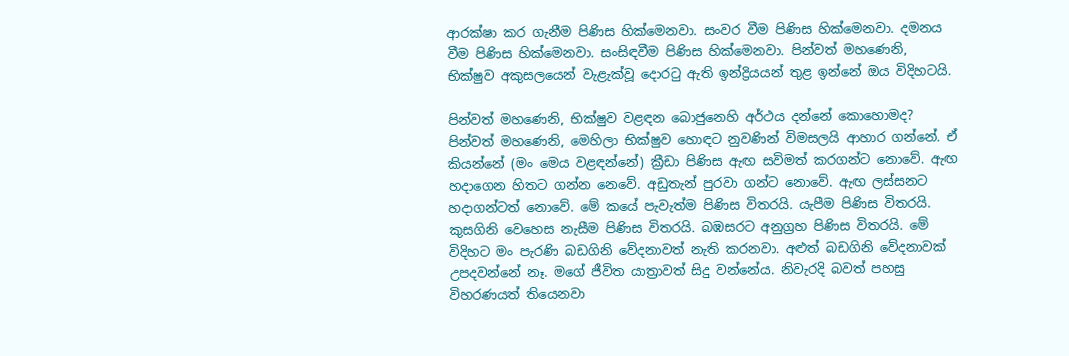ආරක්ෂා කර ගැනීම පිණිස හික්මෙනවා. සංවර වීම පිණිස හික්මෙනවා. දමනය වීම පිණිස හික්මෙනවා. සංසිඳවීම පිණිස හික්මෙනවා. පින්වත් මහණෙනි, භික්ෂුව අකුසලයෙන් වැළැක්වූ දොරටු ඇති ඉන්ද්‍රියයන් තුළ ඉන්නේ ඔය විදිහටයි.

පින්වත් මහණෙනි, භික්ෂුව වළඳන බොජුනෙහි අර්ථය දන්නේ කොහොමද? පින්වත් මහණෙනි, මෙහිලා භික්ෂුව හොඳට නුවණින් විමසලයි ආහාර ගන්නේ. ඒ කියන්නේ (මං මෙය වළඳන්නේ) ක්‍රීඩා පිණිස ඇඟ සවිමත් කරගන්ට නොවේ. ඇඟ හදාගෙන හිතට ගන්න නෙවේ. අඩුතැන් පුරවා ගන්ට නොවේ. ඇඟ ලස්සනට හදාගන්ටත් නොවේ. මේ කයේ පැවැත්ම පිණිස විතරයි. යැපීම පිණිස විතරයි. කුසගිනි වෙහෙස නැසීම පිණිස විතරයි. බඹසරට අනුග්‍රහ පිණිස විතරයි. මේ විදිහට මං පැරණි බඩගිනි වේදනාවත් නැති කරනවා. අළුත් බඩගිනි වේදනාවක් උපදවන්නේ නෑ. මගේ ජීවිත යාත්‍රාවත් සිදු වන්නේය. නිවැරදි බවත් පහසු විහරණයත් තියෙනවා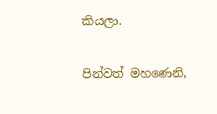කියලා.

පින්වත් මහණෙනි,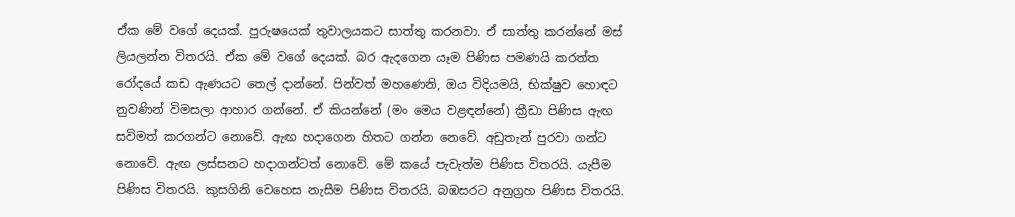ඒක මේ වගේ දෙයක්. පුරුෂයෙක් තුවාලයකට සාත්තු කරනවා. ඒ සාත්තු කරන්නේ මස් ලියලන්න විතරයි. ඒක මේ වගේ දෙයක්. බර ඇදගෙන යෑම පිණිස පමණයි කරත්ත රෝදයේ කඩ ඇණයට තෙල් දාන්නේ. පින්වත් මහණෙනි, ඔය විදියමයි, භික්ෂුව හොඳට නුවණින් විමසලා ආහාර ගන්නේ. ඒ කියන්නේ (මං මෙය වළඳන්නේ) ක්‍රීඩා පිණිස ඇඟ සවිමත් කරගන්ට නොවේ. ඇඟ හදාගෙන හිතට ගන්න නෙවේ. අඩුතැන් පුරවා ගන්ට නොවේ. ඇඟ ලස්සනට හදාගන්ටත් නොවේ. මේ කයේ පැවැත්ම පිණිස විතරයි. යැපීම පිණිස විතරයි. කුසගිනි වෙහෙස නැසීම පිණිස විතරයි. බඹසරට අනුග්‍රහ පිණිස විතරයි.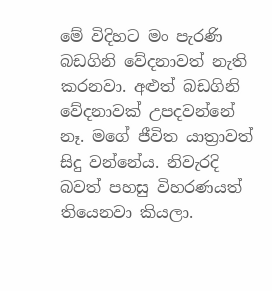මේ විදිහට මං පැරණි බඩගිනි වේදනාවත් නැති කරනවා. අළුත් බඩගිනි වේදනාවක් උපදවන්නේ නෑ. මගේ ජීවිත යාත්‍රාවත් සිදු වන්නේය. නිවැරදි බවත් පහසු විහරණයත් තියෙනවා කියලා.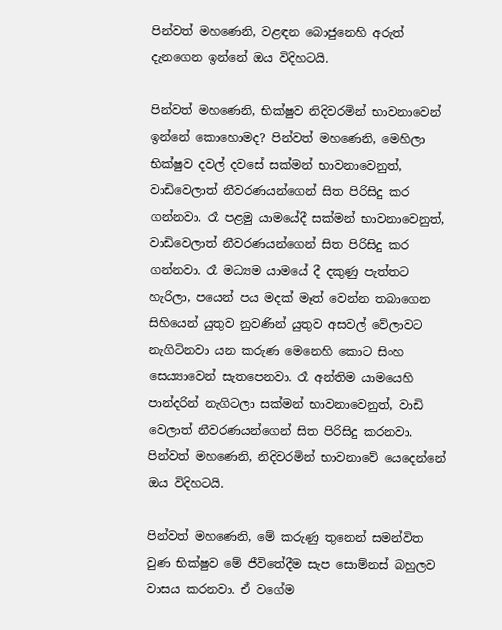පින්වත් මහණෙනි, වළඳන බොජුනෙහි අරුත් දැනගෙන ඉන්නේ ඔය විදිහටයි.

පින්වත් මහණෙනි, භික්ෂුව නිදිවරමින් භාවනාවෙන් ඉන්නේ කොහොමද? පින්වත් මහණෙනි, මෙහිලා භික්ෂුව දවල් දවසේ සක්මන් භාවනාවෙනුත්, වාඩිවෙලාත් නීවරණයන්ගෙන් සිත පිරිසිදු කර ගන්නවා. රෑ පළමු යාමයේදී සක්මන් භාවනාවෙනුත්, වාඩිවෙලාත් නීවරණයන්ගෙන් සිත පිරිසිදු කර ගන්නවා. රෑ මධ්‍යම යාමයේ දී දකුණු පැත්තට හැරිලා, පයෙන් පය මදක් මෑත් වෙන්න තබාගෙන සිහියෙන් යුතුව නුවණින් යුතුව අසවල් වේලාවට නැගිටිනවා යන කරුණ මෙනෙහි කොට සිංහ සෙය්‍යාවෙන් සැතපෙනවා. රෑ අන්තිම යාමයෙහි පාන්දරින් නැගිටලා සක්මන් භාවනාවෙනුත්, වාඩි වෙලාත් නීවරණයන්ගෙන් සිත පිරිසිදු කරනවා. පින්වත් මහණෙනි, නිදිවරමින් භාවනාවේ යෙදෙන්නේ ඔය විදිහටයි.

පින්වත් මහණෙනි, මේ කරුණු තුනෙන් සමන්විත වුණ භික්ෂුව මේ ජීවිතේදීම සැප සොම්නස් බහුලව වාසය කරනවා. ඒ වගේම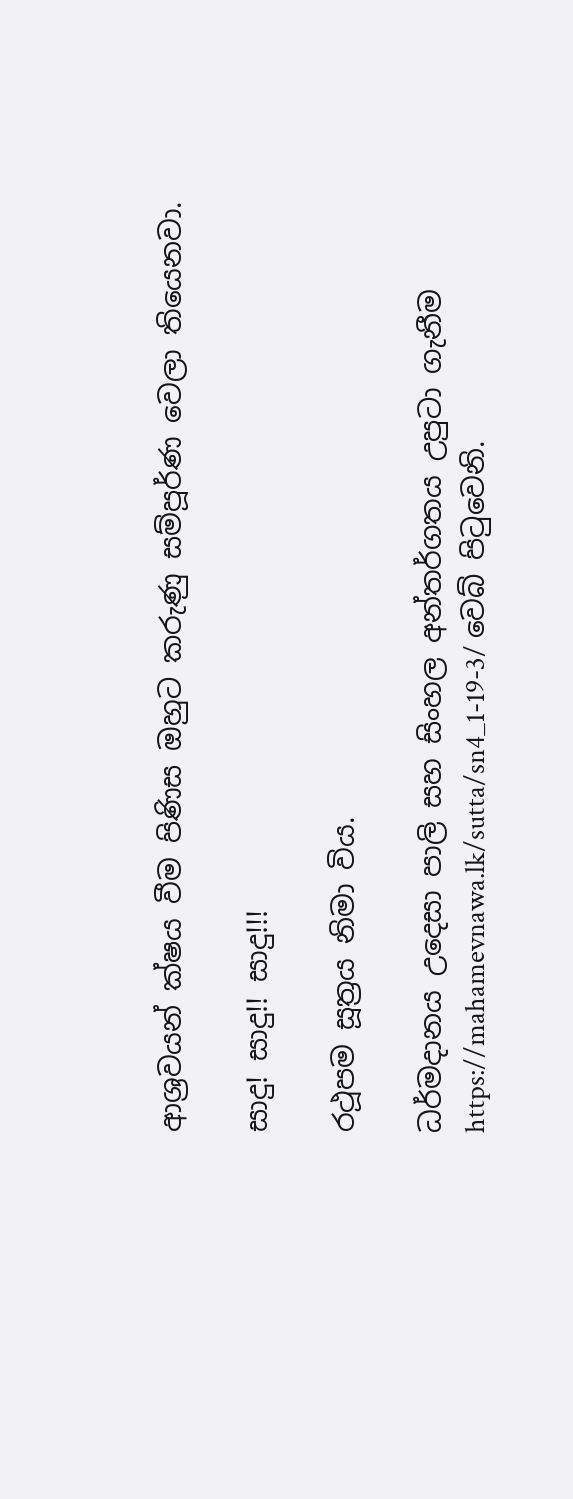ආශ්‍රවයන් ක්ෂය වීම පිණිස ඔහුට කරුණු සම්පූර්ණ වෙලා තියෙනවා.

සාදු! සාදු!! සාදු!!!

රථූපම සූත්‍රය නිමා විය.

ධර්මදානය උදෙසා පාලි සහ සිංහල අන්තර්ගතය උපුටා ගැනීම https://mahamevnawa.lk/sutta/sn4_1-19-3/ වෙබ් පිටුවෙනි.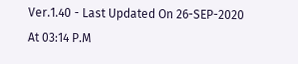Ver.1.40 - Last Updated On 26-SEP-2020 At 03:14 P.M